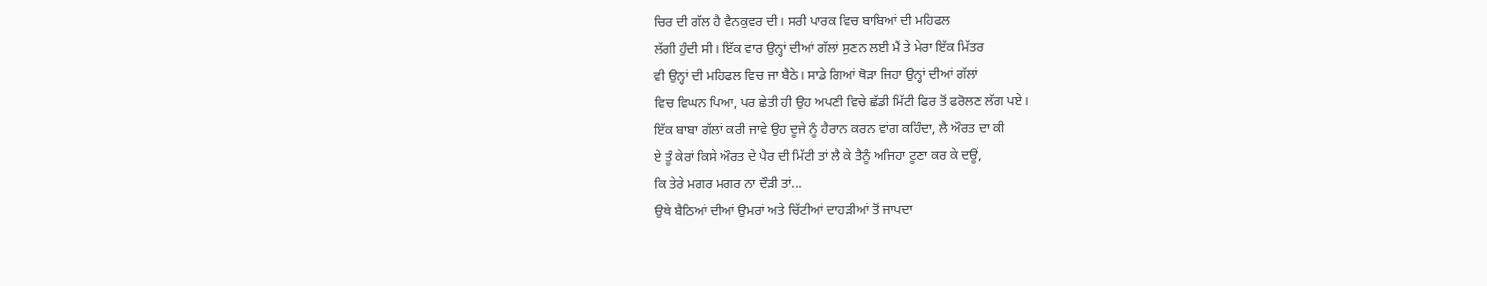ਚਿਰ ਦੀ ਗੱਲ ਹੈ ਵੈਨਕੁਵਰ ਦੀ। ਸਰੀ ਪਾਰਕ ਵਿਚ ਬਾਬਿਆਂ ਦੀ ਮਹਿਫਲ
ਲੱਗੀ ਹੁੰਦੀ ਸੀ। ਇੱਕ ਵਾਰ ਉਨ੍ਹਾਂ ਦੀਆਂ ਗੱਲਾਂ ਸੁਣਨ ਲਈ ਮੈਂ ਤੇ ਮੇਰਾ ਇੱਕ ਮਿੱਤਰ
ਵੀ ਉਨ੍ਹਾਂ ਦੀ ਮਹਿਫਲ ਵਿਚ ਜਾ ਬੈਠੇ। ਸਾਡੇ ਗਿਆਂ ਥੋੜਾ ਜਿਹਾ ਉਨ੍ਹਾਂ ਦੀਆਂ ਗੱਲਾਂ
ਵਿਚ ਵਿਘਨ ਪਿਆ, ਪਰ ਛੇਤੀ ਹੀ ਉਹ ਅਪਣੀ ਵਿਚੇ ਛੱਡੀ ਮਿੱਟੀ ਫਿਰ ਤੋਂ ਫਰੋਲਣ ਲੱਗ ਪਏ।
ਇੱਕ ਬਾਬਾ ਗੱਲਾਂ ਕਰੀ ਜਾਵੇ ਉਹ ਦੂਜੇ ਨੂੰ ਹੈਰਾਨ ਕਰਨ ਵਾਂਗ ਕਹਿੰਦਾ, ਲੈ ਔਰਤ ਦਾ ਕੀ
ਏ ਤੂੰ ਕੇਰਾਂ ਕਿਸੇ ਔਰਤ ਦੇ ਪੈਰ ਦੀ ਮਿੱਟੀ ਤਾਂ ਲੈ ਕੇ ਤੈਨੂੰ ਅਜਿਹਾ ਟੂਣਾ ਕਰ ਕੇ ਦਊਂ,
ਕਿ ਤੇਰੇ ਮਗਰ ਮਗਰ ਨਾ ਦੌੜੀ ਤਾਂ...
ਉਥੇ ਬੈਠਿਆਂ ਦੀਆਂ ਉਮਰਾਂ ਅਤੇ ਚਿੱਟੀਆਂ ਦਾਹੜੀਆਂ ਤੋਂ ਜਾਪਦਾ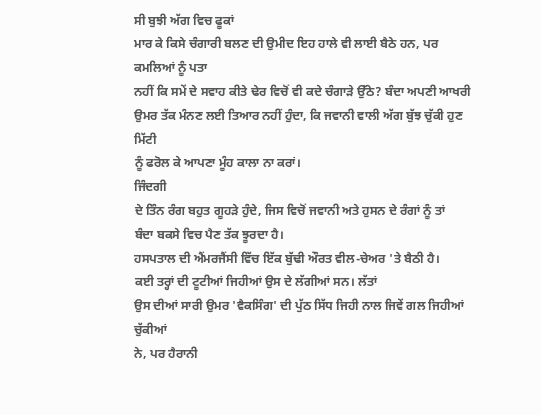ਸੀ ਬੁਝੀ ਅੱਗ ਵਿਚ ਫੂਕਾਂ
ਮਾਰ ਕੇ ਕਿਸੇ ਚੰਗਾਰੀ ਬਲਣ ਦੀ ਉਮੀਦ ਇਹ ਹਾਲੇ ਵੀ ਲਾਈ ਬੈਠੇ ਹਨ, ਪਰ ਕਮਲਿਆਂ ਨੂੰ ਪਤਾ
ਨਹੀਂ ਕਿ ਸਮੇਂ ਦੇ ਸਵਾਹ ਕੀਤੇ ਢੇਰ ਵਿਚੋਂ ਵੀ ਕਦੇ ਚੰਗਾੜੇ ਉੱਠੇ? ਬੰਦਾ ਅਪਣੀ ਆਖਰੀ
ਉਮਰ ਤੱਕ ਮੰਨਣ ਲਈ ਤਿਆਰ ਨਹੀਂ ਹੁੰਦਾ, ਕਿ ਜਵਾਨੀ ਵਾਲੀ ਅੱਗ ਬੁੱਝ ਚੁੱਕੀ ਹੁਣ ਮਿੱਟੀ
ਨੂੰ ਫਰੋਲ ਕੇ ਆਪਣਾ ਮੂੰਹ ਕਾਲਾ ਨਾ ਕਰਾਂ।
ਜਿੰਦਗੀ
ਦੇ ਤਿੰਨ ਰੰਗ ਬਹੁਤ ਗੂਹੜੇ ਹੁੰਦੇ, ਜਿਸ ਵਿਚੋਂ ਜਵਾਨੀ ਅਤੇ ਹੁਸਨ ਦੇ ਰੰਗਾਂ ਨੂੰ ਤਾਂ
ਬੰਦਾ ਬਕਸੇ ਵਿਚ ਪੈਣ ਤੱਕ ਝੂਰਦਾ ਹੈ।
ਹਸਪਤਾਲ ਦੀ ਐਂਮਰਜੈਂਸੀ ਵਿੱਚ ਇੱਕ ਬੁੱਢੀ ਔਰਤ ਵੀਲ-ਚੇਅਰ 'ਤੇ ਬੈਠੀ ਹੈ।
ਕਈ ਤਰ੍ਹਾਂ ਦੀ ਟੂਟੀਆਂ ਜਿਹੀਆਂ ਉਸ ਦੇ ਲੱਗੀਆਂ ਸਨ। ਲੱਤਾਂ
ਉਸ ਦੀਆਂ ਸਾਰੀ ਉਮਰ 'ਵੈਕਸਿੰਗ' ਦੀ ਪੁੱਠ ਸਿੱਧ ਜਿਹੀ ਨਾਲ ਜਿਵੇਂ ਗਲ ਜਿਹੀਆਂ ਚੁੱਕੀਆਂ
ਨੇ, ਪਰ ਹੈਰਾਨੀ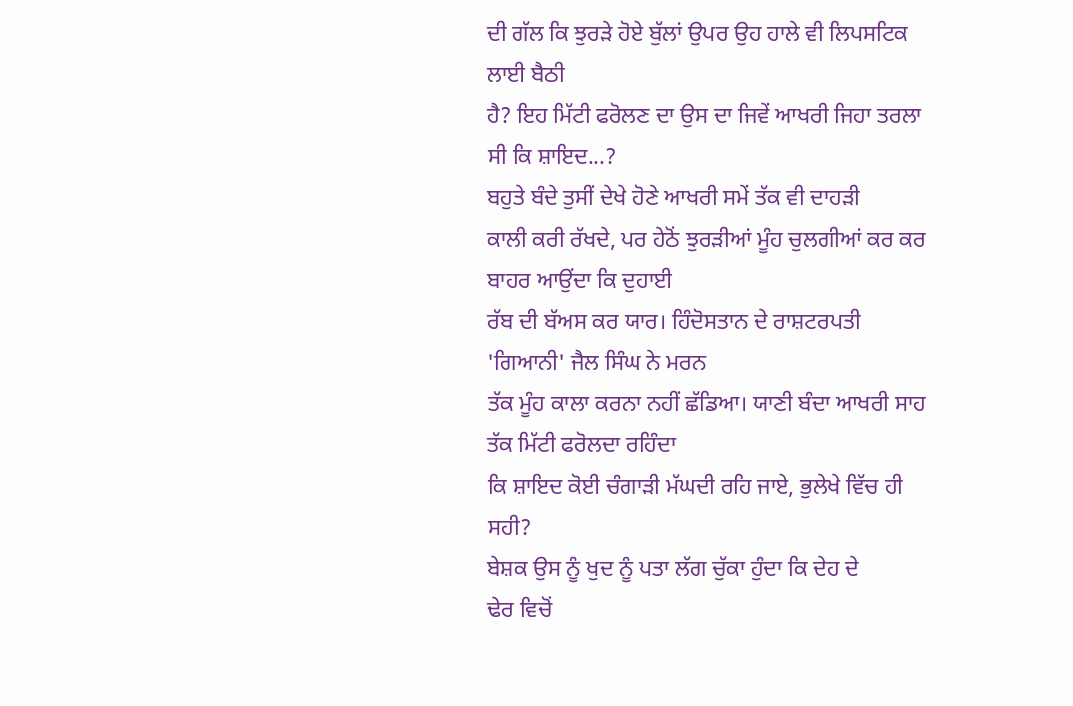ਦੀ ਗੱਲ ਕਿ ਝੁਰੜੇ ਹੋਏ ਬੁੱਲਾਂ ਉਪਰ ਉਹ ਹਾਲੇ ਵੀ ਲਿਪਸਟਿਕ ਲਾਈ ਬੈਠੀ
ਹੈ? ਇਹ ਮਿੱਟੀ ਫਰੋਲਣ ਦਾ ਉਸ ਦਾ ਜਿਵੇਂ ਆਖਰੀ ਜਿਹਾ ਤਰਲਾ ਸੀ ਕਿ ਸ਼ਾਇਦ...?
ਬਹੁਤੇ ਬੰਦੇ ਤੁਸੀਂ ਦੇਖੇ ਹੋਣੇ ਆਖਰੀ ਸਮੇਂ ਤੱਕ ਵੀ ਦਾਹੜੀ
ਕਾਲੀ ਕਰੀ ਰੱਖਦੇ, ਪਰ ਹੇਠੋਂ ਝੁਰੜੀਆਂ ਮੂੰਹ ਚੁਲਗੀਆਂ ਕਰ ਕਰ ਬਾਹਰ ਆਉਂਦਾ ਕਿ ਦੁਹਾਈ
ਰੱਬ ਦੀ ਬੱਅਸ ਕਰ ਯਾਰ। ਹਿੰਦੋਸਤਾਨ ਦੇ ਰਾਸ਼ਟਰਪਤੀ 'ਗਿਆਨੀ' ਜੈਲ ਸਿੰਘ ਨੇ ਮਰਨ
ਤੱਕ ਮੂੰਹ ਕਾਲਾ ਕਰਨਾ ਨਹੀਂ ਛੱਡਿਆ। ਯਾਣੀ ਬੰਦਾ ਆਖਰੀ ਸਾਹ ਤੱਕ ਮਿੱਟੀ ਫਰੋਲਦਾ ਰਹਿੰਦਾ
ਕਿ ਸ਼ਾਇਦ ਕੋਈ ਚੰਗਾੜੀ ਮੱਘਦੀ ਰਹਿ ਜਾਏ, ਭੁਲੇਖੇ ਵਿੱਚ ਹੀ ਸਹੀ?
ਬੇਸ਼ਕ ਉਸ ਨੂੰ ਖੁਦ ਨੂੰ ਪਤਾ ਲੱਗ ਚੁੱਕਾ ਹੁੰਦਾ ਕਿ ਦੇਹ ਦੇ
ਢੇਰ ਵਿਚੋਂ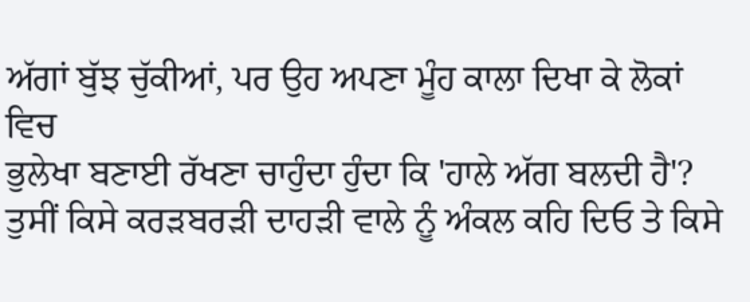ਅੱਗਾਂ ਬੁੱਝ ਚੁੱਕੀਆਂ, ਪਰ ਉਹ ਅਪਣਾ ਮੂੰਹ ਕਾਲਾ ਦਿਖਾ ਕੇ ਲੋਕਾਂ ਵਿਚ
ਭੁਲੇਖਾ ਬਣਾਈ ਰੱਖਣਾ ਚਾਹੁੰਦਾ ਹੁੰਦਾ ਕਿ 'ਹਾਲੇ ਅੱਗ ਬਲਦੀ ਹੈ'?
ਤੁਸੀਂ ਕਿਸੇ ਕਰੜਬਰੜੀ ਦਾਹੜੀ ਵਾਲੇ ਨੂੰ ਅੰਕਲ ਕਹਿ ਦਿਓ ਤੇ ਕਿਸੇ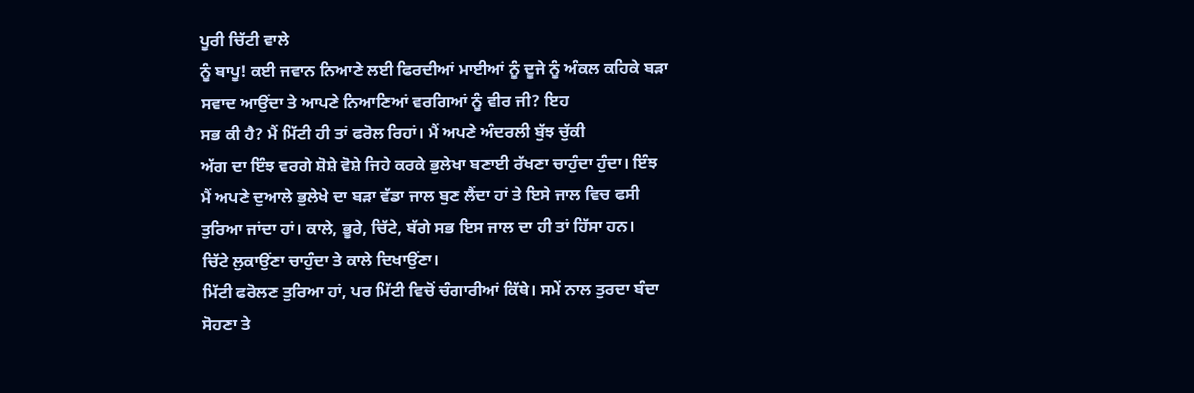ਪੂਰੀ ਚਿੱਟੀ ਵਾਲੇ
ਨੂੰ ਬਾਪੂ! ਕਈ ਜਵਾਨ ਨਿਆਣੇ ਲਈ ਫਿਰਦੀਆਂ ਮਾਈਆਂ ਨੂੰ ਦੂਜੇ ਨੂੰ ਅੰਕਲ ਕਹਿਕੇ ਬੜਾ
ਸਵਾਦ ਆਉਂਦਾ ਤੇ ਆਪਣੇ ਨਿਆਣਿਆਂ ਵਰਗਿਆਂ ਨੂੰ ਵੀਰ ਜੀ? ਇਹ
ਸਭ ਕੀ ਹੈ? ਮੈਂ ਮਿੱਟੀ ਹੀ ਤਾਂ ਫਰੋਲ ਰਿਹਾਂ। ਮੈਂ ਅਪਣੇ ਅੰਦਰਲੀ ਬੁੱਝ ਚੁੱਕੀ
ਅੱਗ ਦਾ ਇੰਝ ਵਰਗੇ ਸ਼ੋਸ਼ੇ ਵੋਸ਼ੇ ਜਿਹੇ ਕਰਕੇ ਭੁਲੇਖਾ ਬਣਾਈ ਰੱਖਣਾ ਚਾਹੁੰਦਾ ਹੁੰਦਾ। ਇੰਝ
ਮੈਂ ਅਪਣੇ ਦੁਆਲੇ ਭੁਲੇਖੇ ਦਾ ਬੜਾ ਵੱਡਾ ਜਾਲ ਬੁਣ ਲੈਂਦਾ ਹਾਂ ਤੇ ਇਸੇ ਜਾਲ ਵਿਚ ਫਸੀ
ਤੁਰਿਆ ਜਾਂਦਾ ਹਾਂ। ਕਾਲੇ, ਭੂਰੇ, ਚਿੱਟੇ, ਬੱਗੇ ਸਭ ਇਸ ਜਾਲ ਦਾ ਹੀ ਤਾਂ ਹਿੱਸਾ ਹਨ।
ਚਿੱਟੇ ਲੁਕਾਉਂਣਾ ਚਾਹੁੰਦਾ ਤੇ ਕਾਲੇ ਦਿਖਾਉਂਣਾ।
ਮਿੱਟੀ ਫਰੋਲਣ ਤੁਰਿਆ ਹਾਂ, ਪਰ ਮਿੱਟੀ ਵਿਚੋਂ ਚੰਗਾਰੀਆਂ ਕਿੱਥੇ। ਸਮੇਂ ਨਾਲ ਤੁਰਦਾ ਬੰਦਾ
ਸੋਹਣਾ ਤੇ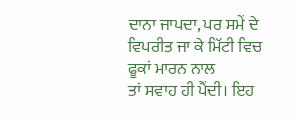ਦਾਨਾ ਜਾਪਦਾ, ਪਰ ਸਮੇਂ ਦੇ ਵਿਪਰੀਤ ਜਾ ਕੇ ਮਿੱਟੀ ਵਿਚ ਫੂਕਾਂ ਮਾਰਨ ਨਾਲ
ਤਾਂ ਸਵਾਹ ਹੀ ਪੈਂਦੀ। ਇਹ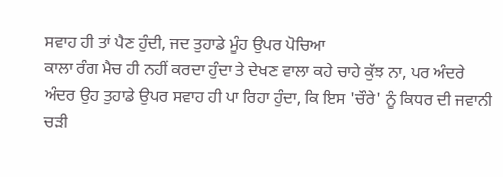ਸਵਾਹ ਹੀ ਤਾਂ ਪੈਣ ਹੁੰਦੀ, ਜਦ ਤੁਹਾਡੇ ਮੂੰਹ ਉਪਰ ਪੋਚਿਆ
ਕਾਲਾ ਰੰਗ ਮੈਚ ਹੀ ਨਹੀਂ ਕਰਦਾ ਹੁੰਦਾ ਤੇ ਦੇਖਣ ਵਾਲਾ ਕਹੇ ਚਾਹੇ ਕੁੱਝ ਨਾ, ਪਰ ਅੰਦਰੇ
ਅੰਦਰ ਉਹ ਤੁਹਾਡੇ ਉਪਰ ਸਵਾਹ ਹੀ ਪਾ ਰਿਹਾ ਹੁੰਦਾ, ਕਿ ਇਸ 'ਚੌਰੇ' ਨੂੰ ਕਿਧਰ ਦੀ ਜਵਾਨੀ
ਚੜੀ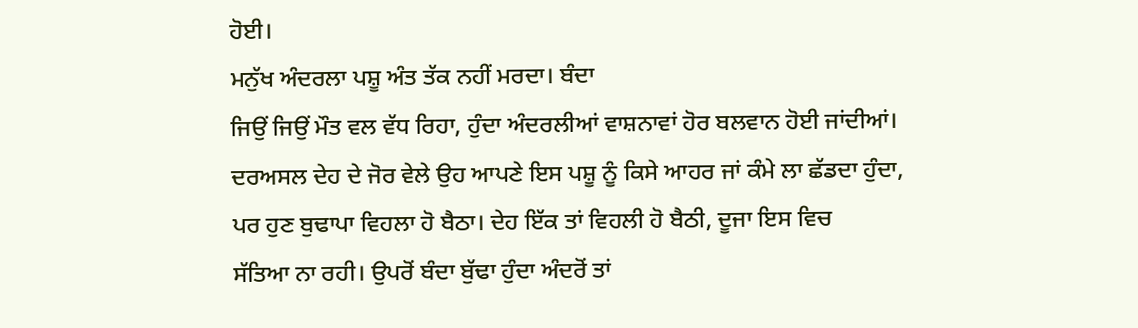ਹੋਈ।
ਮਨੁੱਖ ਅੰਦਰਲਾ ਪਸ਼ੂ ਅੰਤ ਤੱਕ ਨਹੀਂ ਮਰਦਾ। ਬੰਦਾ
ਜਿਉਂ ਜਿਉਂ ਮੌਤ ਵਲ ਵੱਧ ਰਿਹਾ, ਹੁੰਦਾ ਅੰਦਰਲੀਆਂ ਵਾਸ਼ਨਾਵਾਂ ਹੋਰ ਬਲਵਾਨ ਹੋਈ ਜਾਂਦੀਆਂ।
ਦਰਅਸਲ ਦੇਹ ਦੇ ਜੋਰ ਵੇਲੇ ਉਹ ਆਪਣੇ ਇਸ ਪਸ਼ੂ ਨੂੰ ਕਿਸੇ ਆਹਰ ਜਾਂ ਕੰਮੇ ਲਾ ਛੱਡਦਾ ਹੁੰਦਾ,
ਪਰ ਹੁਣ ਬੁਢਾਪਾ ਵਿਹਲਾ ਹੋ ਬੈਠਾ। ਦੇਹ ਇੱਕ ਤਾਂ ਵਿਹਲੀ ਹੋ ਬੈਠੀ, ਦੂਜਾ ਇਸ ਵਿਚ
ਸੱਤਿਆ ਨਾ ਰਹੀ। ਉਪਰੋਂ ਬੰਦਾ ਬੁੱਢਾ ਹੁੰਦਾ ਅੰਦਰੋਂ ਤਾਂ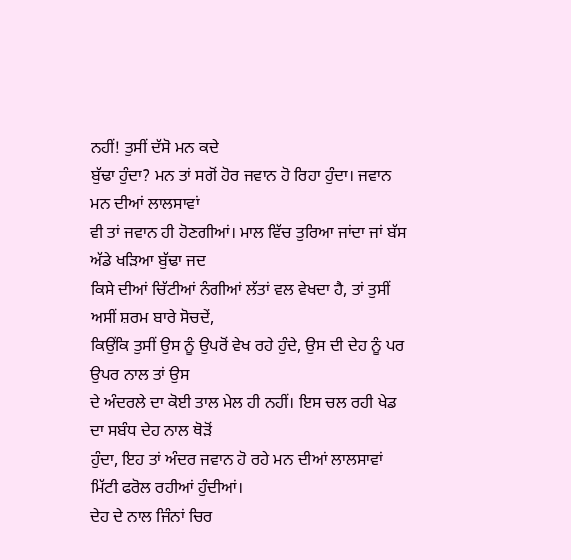ਨਹੀਂ! ਤੁਸੀਂ ਦੱਸੋ ਮਨ ਕਦੇ
ਬੁੱਢਾ ਹੁੰਦਾ? ਮਨ ਤਾਂ ਸਗੋਂ ਹੋਰ ਜਵਾਨ ਹੋ ਰਿਹਾ ਹੁੰਦਾ। ਜਵਾਨ ਮਨ ਦੀਆਂ ਲਾਲਸਾਵਾਂ
ਵੀ ਤਾਂ ਜਵਾਨ ਹੀ ਹੋਣਗੀਆਂ। ਮਾਲ ਵਿੱਚ ਤੁਰਿਆ ਜਾਂਦਾ ਜਾਂ ਬੱਸ ਅੱਡੇ ਖੜਿਆ ਬੁੱਢਾ ਜਦ
ਕਿਸੇ ਦੀਆਂ ਚਿੱਟੀਆਂ ਨੰਗੀਆਂ ਲੱਤਾਂ ਵਲ ਵੇਖਦਾ ਹੈ, ਤਾਂ ਤੁਸੀਂ ਅਸੀਂ ਸ਼ਰਮ ਬਾਰੇ ਸੋਚਦੇਂ,
ਕਿਉਂਕਿ ਤੁਸੀਂ ਉਸ ਨੂੰ ਉਪਰੋਂ ਵੇਖ ਰਹੇ ਹੁੰਦੇ, ਉਸ ਦੀ ਦੇਹ ਨੂੰ ਪਰ ਉਪਰ ਨਾਲ ਤਾਂ ਉਸ
ਦੇ ਅੰਦਰਲੇ ਦਾ ਕੋਈ ਤਾਲ ਮੇਲ ਹੀ ਨਹੀਂ। ਇਸ ਚਲ ਰਹੀ ਖੇਡ ਦਾ ਸਬੰਧ ਦੇਹ ਨਾਲ ਥੋੜੋਂ
ਹੁੰਦਾ, ਇਹ ਤਾਂ ਅੰਦਰ ਜਵਾਨ ਹੋ ਰਹੇ ਮਨ ਦੀਆਂ ਲਾਲਸਾਵਾਂ ਮਿੱਟੀ ਫਰੋਲ ਰਹੀਆਂ ਹੁੰਦੀਆਂ।
ਦੇਹ ਦੇ ਨਾਲ ਜਿੰਨਾਂ ਚਿਰ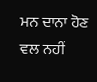ਮਨ ਦਾਨਾ ਹੋਣ ਵਲ ਨਹੀਂ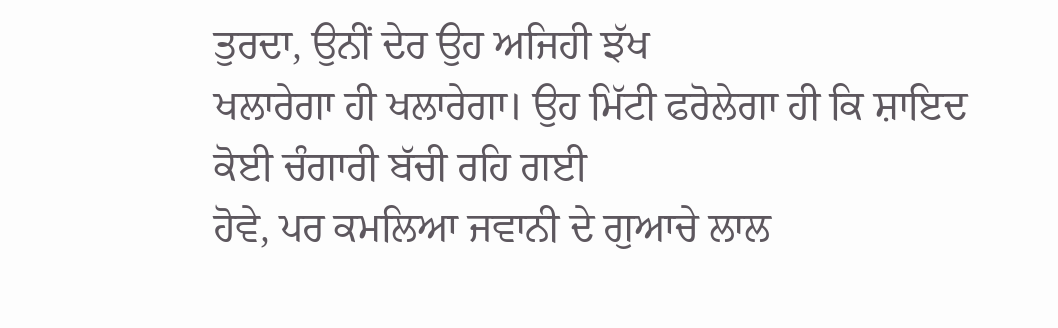ਤੁਰਦਾ, ਉਨੀਂ ਦੇਰ ਉਹ ਅਜਿਹੀ ਝੱਖ
ਖਲਾਰੇਗਾ ਹੀ ਖਲਾਰੇਗਾ। ਉਹ ਮਿੱਟੀ ਫਰੋਲੇਗਾ ਹੀ ਕਿ ਸ਼ਾਇਦ ਕੋਈ ਚੰਗਾਰੀ ਬੱਚੀ ਰਹਿ ਗਈ
ਹੋਵੇ, ਪਰ ਕਮਲਿਆ ਜਵਾਨੀ ਦੇ ਗੁਆਚੇ ਲਾਲ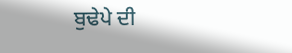ਬੁਢੇਪੇ ਦੀ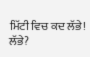ਮਿੱਟੀ ਵਿਚ ਕਦ ਲੱਭੇ!
ਲੱਭੇ?